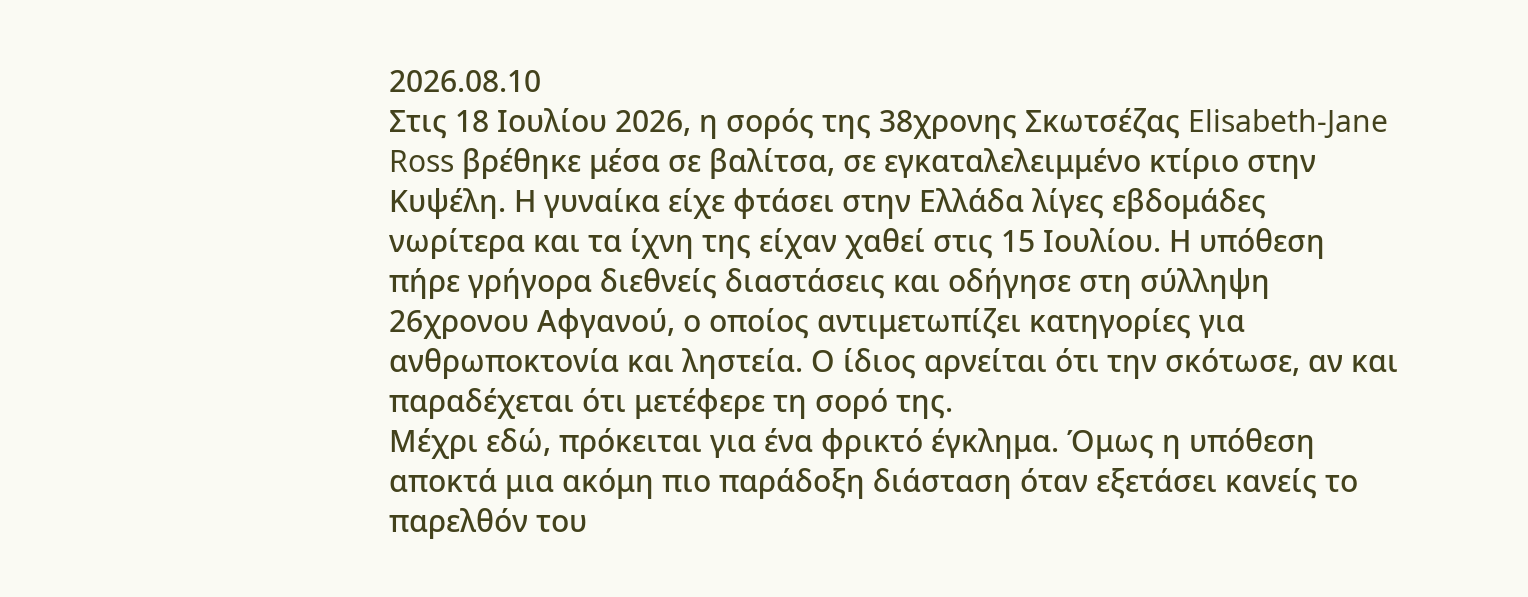2026.08.10
Στις 18 Ιουλίου 2026, η σορός της 38χρονης Σκωτσέζας Elisabeth-Jane Ross βρέθηκε μέσα σε βαλίτσα, σε εγκαταλελειμμένο κτίριο στην Κυψέλη. Η γυναίκα είχε φτάσει στην Ελλάδα λίγες εβδομάδες νωρίτερα και τα ίχνη της είχαν χαθεί στις 15 Ιουλίου. Η υπόθεση πήρε γρήγορα διεθνείς διαστάσεις και οδήγησε στη σύλληψη 26χρονου Αφγανού, ο οποίος αντιμετωπίζει κατηγορίες για ανθρωποκτονία και ληστεία. Ο ίδιος αρνείται ότι την σκότωσε, αν και παραδέχεται ότι μετέφερε τη σορό της.
Μέχρι εδώ, πρόκειται για ένα φρικτό έγκλημα. Όμως η υπόθεση αποκτά μια ακόμη πιο παράδοξη διάσταση όταν εξετάσει κανείς το παρελθόν του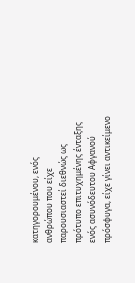κατηγορουμένου, ενός ανθρώπου που είχε παρουσιαστεί διεθνώς ως πρότυπο επιτυχημένης ένταξης ενός ασυνόδευτου Αφγανού πρόσφυγα, είχε γίνει αντικείμενο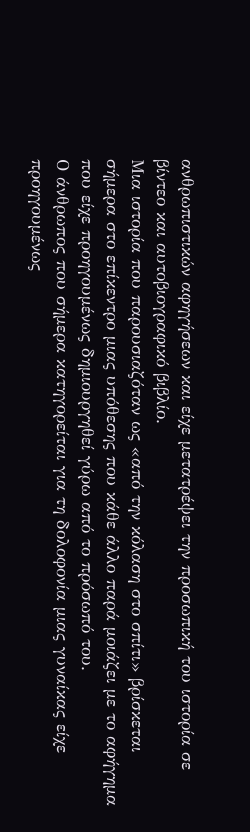ανθρωπιστικών αφηγήσεων και είχε μετατρέψει την προσωπική του ιστορία σε βίντεο και αυτοβιογραφικό βιβλίο.
Μια ιστορία που παρουσιαζόταν ως «από την κόλαση στο σπίτι» βρίσκεται σήμερα στο επίκεντρο μιας υπόθεσης που κάθε άλλο παρά μοιάζει με το αφήγημα που είχε προηγουμένως δημιουργηθεί γύρω από το πρόσωπό του.
Ο άνθρωπος που σήμερα κατηγορείται για τη δολοφονία μιας γυναίκας είχε προηγουμένως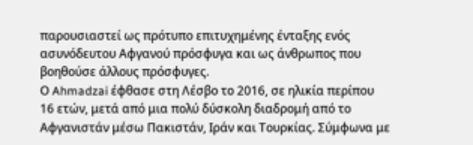παρουσιαστεί ως πρότυπο επιτυχημένης ένταξης ενός ασυνόδευτου Αφγανού πρόσφυγα και ως άνθρωπος που βοηθούσε άλλους πρόσφυγες.
Ο Ahmadzai έφθασε στη Λέσβο το 2016, σε ηλικία περίπου 16 ετών, μετά από μια πολύ δύσκολη διαδρομή από το Αφγανιστάν μέσω Πακιστάν, Ιράν και Τουρκίας. Σύμφωνα με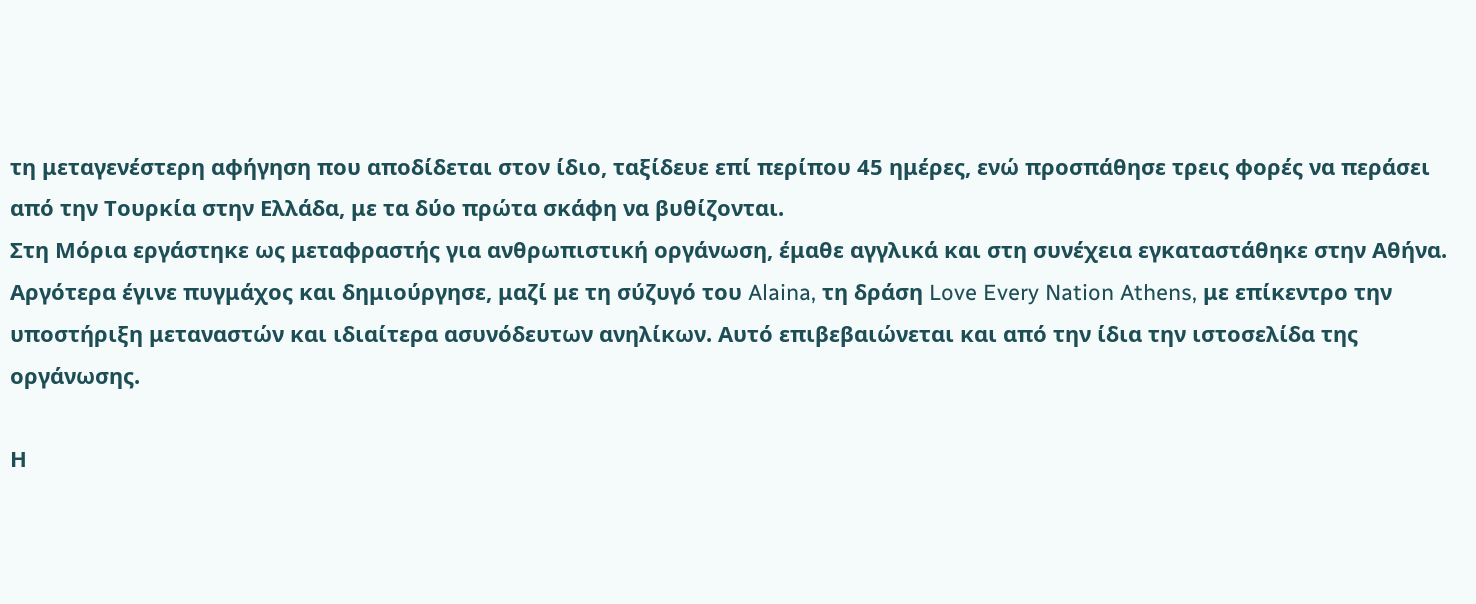τη μεταγενέστερη αφήγηση που αποδίδεται στον ίδιο, ταξίδευε επί περίπου 45 ημέρες, ενώ προσπάθησε τρεις φορές να περάσει από την Τουρκία στην Ελλάδα, με τα δύο πρώτα σκάφη να βυθίζονται.
Στη Μόρια εργάστηκε ως μεταφραστής για ανθρωπιστική οργάνωση, έμαθε αγγλικά και στη συνέχεια εγκαταστάθηκε στην Αθήνα. Αργότερα έγινε πυγμάχος και δημιούργησε, μαζί με τη σύζυγό του Alaina, τη δράση Love Every Nation Athens, με επίκεντρο την υποστήριξη μεταναστών και ιδιαίτερα ασυνόδευτων ανηλίκων. Αυτό επιβεβαιώνεται και από την ίδια την ιστοσελίδα της οργάνωσης.

Η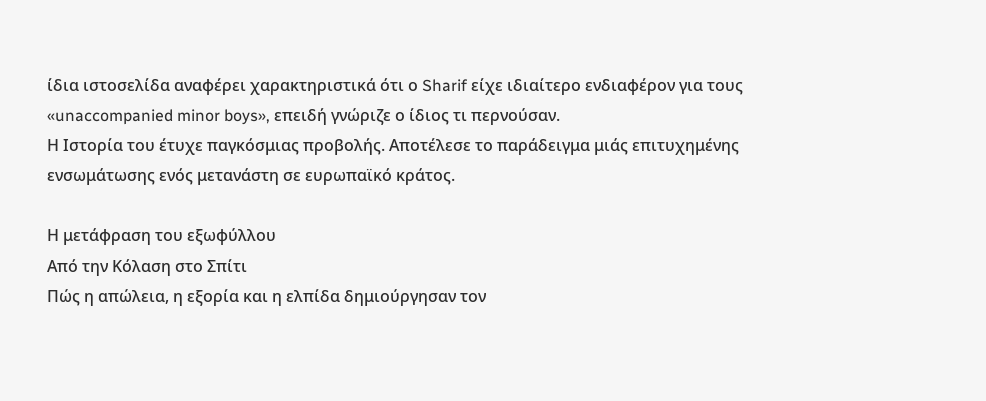ίδια ιστοσελίδα αναφέρει χαρακτηριστικά ότι ο Sharif είχε ιδιαίτερο ενδιαφέρον για τους «unaccompanied minor boys», επειδή γνώριζε ο ίδιος τι περνούσαν.
Η Ιστορία του έτυχε παγκόσμιας προβολής. Αποτέλεσε το παράδειγμα μιάς επιτυχημένης ενσωμάτωσης ενός μετανάστη σε ευρωπαϊκό κράτος.

Η μετάφραση του εξωφύλλου
Από την Κόλαση στο Σπίτι
Πώς η απώλεια, η εξορία και η ελπίδα δημιούργησαν τον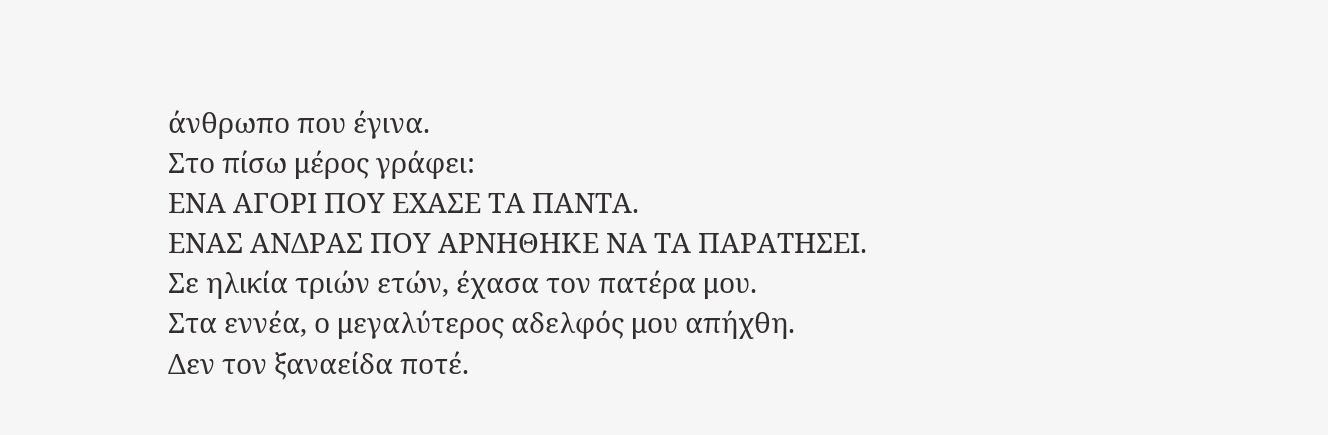άνθρωπο που έγινα.
Στο πίσω μέρος γράφει:
ΕΝΑ ΑΓΟΡΙ ΠΟΥ ΕΧΑΣΕ ΤΑ ΠΑΝΤΑ.
ΕΝΑΣ ΑΝΔΡΑΣ ΠΟΥ ΑΡΝΗΘΗΚΕ ΝΑ ΤΑ ΠΑΡΑΤΗΣΕΙ.
Σε ηλικία τριών ετών, έχασα τον πατέρα μου.
Στα εννέα, ο μεγαλύτερος αδελφός μου απήχθη.
Δεν τον ξαναείδα ποτέ.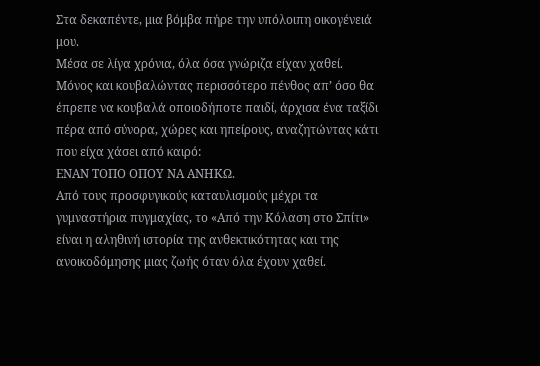Στα δεκαπέντε, μια βόμβα πήρε την υπόλοιπη οικογένειά μου.
Μέσα σε λίγα χρόνια, όλα όσα γνώριζα είχαν χαθεί.
Μόνος και κουβαλώντας περισσότερο πένθος απ’ όσο θα έπρεπε να κουβαλά οποιοδήποτε παιδί, άρχισα ένα ταξίδι πέρα από σύνορα, χώρες και ηπείρους, αναζητώντας κάτι που είχα χάσει από καιρό:
ΕΝΑΝ ΤΟΠΟ ΟΠΟΥ ΝΑ ΑΝΗΚΩ.
Από τους προσφυγικούς καταυλισμούς μέχρι τα γυμναστήρια πυγμαχίας, το «Από την Κόλαση στο Σπίτι» είναι η αληθινή ιστορία της ανθεκτικότητας και της ανοικοδόμησης μιας ζωής όταν όλα έχουν χαθεί.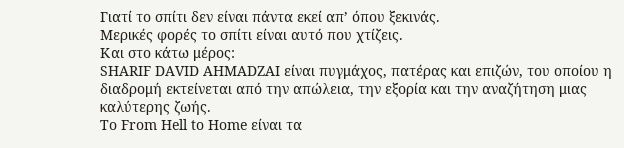Γιατί το σπίτι δεν είναι πάντα εκεί απ’ όπου ξεκινάς.
Μερικές φορές το σπίτι είναι αυτό που χτίζεις.
Και στο κάτω μέρος:
SHARIF DAVID AHMADZAI είναι πυγμάχος, πατέρας και επιζών, του οποίου η διαδρομή εκτείνεται από την απώλεια, την εξορία και την αναζήτηση μιας καλύτερης ζωής.
Το From Hell to Home είναι τα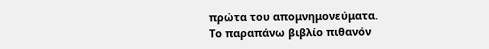πρώτα του απομνημονεύματα.
Το παραπάνω βιβλίο πιθανόν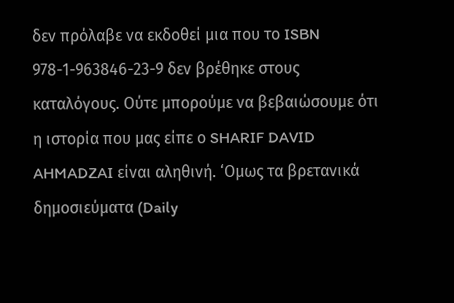δεν πρόλαβε να εκδοθεί μια που το ISBN 978-1-963846-23-9 δεν βρέθηκε στους καταλόγους. Ούτε μπορούμε να βεβαιώσουμε ότι η ιστορία που μας είπε ο SHARIF DAVID AHMADZAI είναι αληθινή. ‘Ομως τα βρετανικά δημοσιεύματα (Daily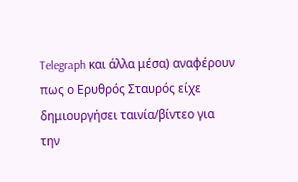Telegraph και άλλα μέσα) αναφέρουν πως ο Ερυθρός Σταυρός είχε δημιουργήσει ταινία/βίντεο για την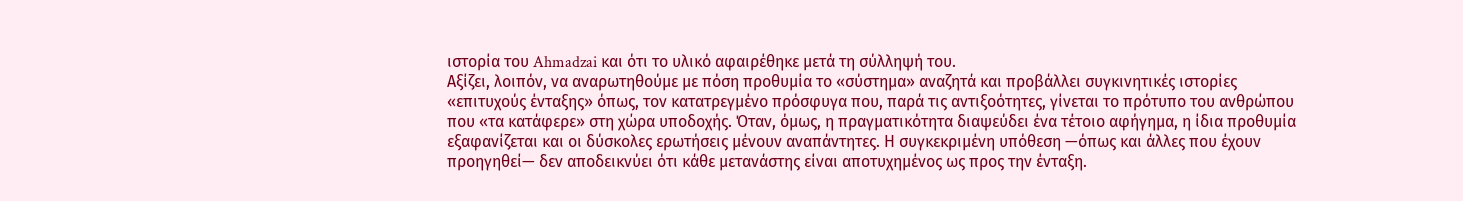ιστορία του Ahmadzai και ότι το υλικό αφαιρέθηκε μετά τη σύλληψή του.
Αξίζει, λοιπόν, να αναρωτηθούμε με πόση προθυμία το «σύστημα» αναζητά και προβάλλει συγκινητικές ιστορίες «επιτυχούς ένταξης» όπως, τον κατατρεγμένο πρόσφυγα που, παρά τις αντιξοότητες, γίνεται το πρότυπο του ανθρώπου που «τα κατάφερε» στη χώρα υποδοχής. Όταν, όμως, η πραγματικότητα διαψεύδει ένα τέτοιο αφήγημα, η ίδια προθυμία εξαφανίζεται και οι δύσκολες ερωτήσεις μένουν αναπάντητες. Η συγκεκριμένη υπόθεση —όπως και άλλες που έχουν προηγηθεί— δεν αποδεικνύει ότι κάθε μετανάστης είναι αποτυχημένος ως προς την ένταξη.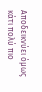Αποδεικνύει όμως κάτι πολύ πιο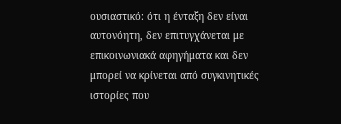ουσιαστικό: ότι η ένταξη δεν είναι αυτονόητη, δεν επιτυγχάνεται με επικοινωνιακά αφηγήματα και δεν μπορεί να κρίνεται από συγκινητικές ιστορίες που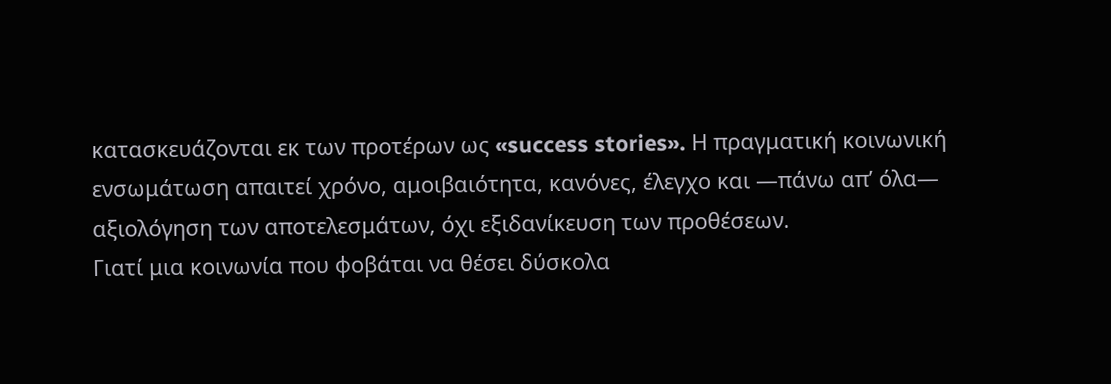κατασκευάζονται εκ των προτέρων ως «success stories». Η πραγματική κοινωνική ενσωμάτωση απαιτεί χρόνο, αμοιβαιότητα, κανόνες, έλεγχο και —πάνω απ’ όλα— αξιολόγηση των αποτελεσμάτων, όχι εξιδανίκευση των προθέσεων.
Γιατί μια κοινωνία που φοβάται να θέσει δύσκολα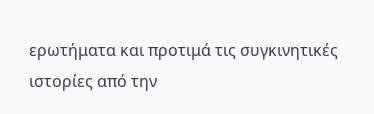ερωτήματα και προτιμά τις συγκινητικές ιστορίες από την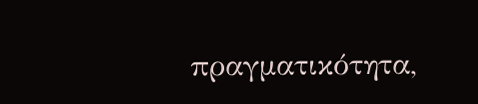πραγματικότητα,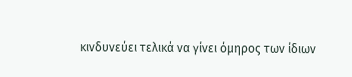κινδυνεύει τελικά να γίνει όμηρος των ίδιων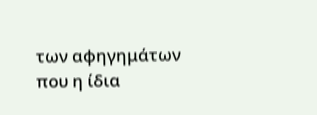των αφηγημάτων που η ίδια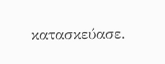κατασκεύασε.